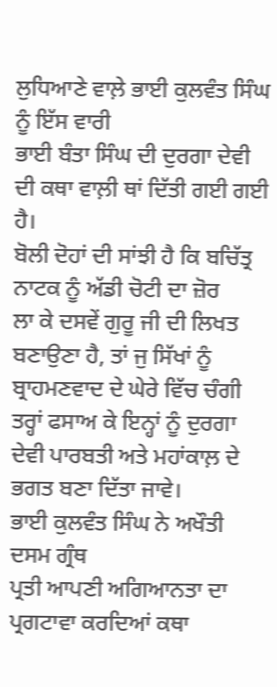ਲੁਧਿਆਣੇ ਵਾਲ਼ੇ ਭਾਈ ਕੁਲਵੰਤ ਸਿੰਘ ਨੂੰ ਇੱਸ ਵਾਰੀ
ਭਾਈ ਬੰਤਾ ਸਿੰਘ ਦੀ ਦੁਰਗਾ ਦੇਵੀ ਦੀ ਕਥਾ ਵਾਲ਼ੀ ਥਾਂ ਦਿੱਤੀ ਗਈ ਗਈ ਹੈ।
ਬੋਲੀ ਦੋਹਾਂ ਦੀ ਸਾਂਝੀ ਹੈ ਕਿ ਬਚਿੱਤ੍ਰ ਨਾਟਕ ਨੂੰ ਅੱਡੀ ਚੋਟੀ ਦਾ ਜ਼ੋਰ
ਲਾ ਕੇ ਦਸਵੇਂ ਗੁਰੂ ਜੀ ਦੀ ਲਿਖਤ ਬਣਾਉਣਾ ਹੈ, ਤਾਂ ਜੁ ਸਿੱਖਾਂ ਨੂੰ
ਬ੍ਰਾਹਮਣਵਾਦ ਦੇ ਘੇਰੇ ਵਿੱਚ ਚੰਗੀ ਤਰ੍ਹਾਂ ਫਸਾਅ ਕੇ ਇਨ੍ਹਾਂ ਨੂੰ ਦੁਰਗਾ
ਦੇਵੀ ਪਾਰਬਤੀ ਅਤੇ ਮਹਾਂਕਾਲ਼ ਦੇ ਭਗਤ ਬਣਾ ਦਿੱਤਾ ਜਾਵੇ।
ਭਾਈ ਕੁਲਵੰਤ ਸਿੰਘ ਨੇ ਅਖੌਤੀ ਦਸਮ ਗ੍ਰੰਥ
ਪ੍ਰਤੀ ਆਪਣੀ ਅਗਿਆਨਤਾ ਦਾ ਪ੍ਰਗਟਾਵਾ ਕਰਦਿਆਂ ਕਥਾ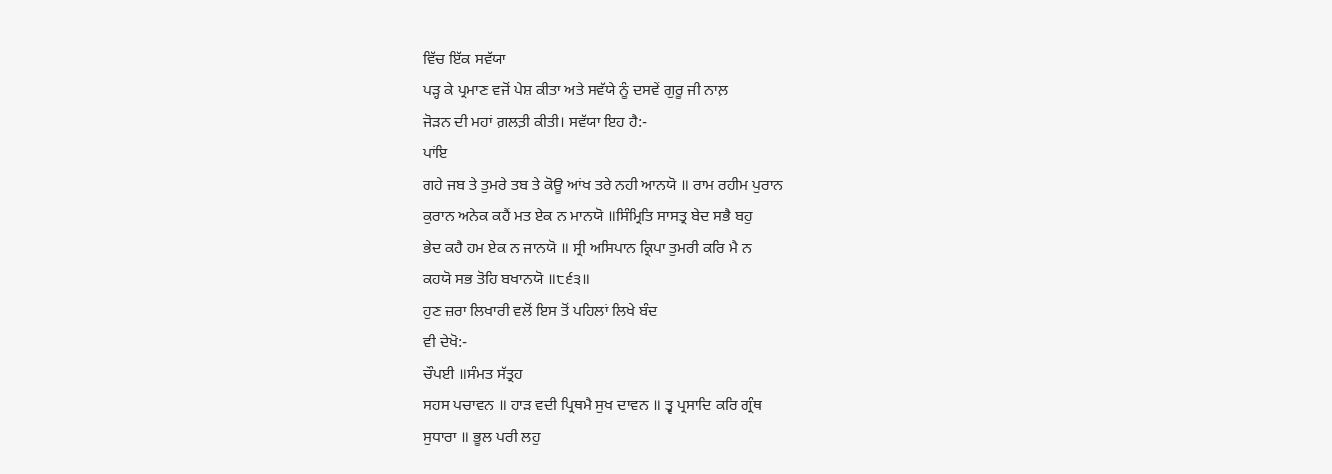ਵਿੱਚ ਇੱਕ ਸਵੱਯਾ
ਪੜ੍ਹ ਕੇ ਪ੍ਰਮਾਣ ਵਜੋਂ ਪੇਸ਼ ਕੀਤਾ ਅਤੇ ਸਵੱਯੇ ਨੂੰ ਦਸਵੇਂ ਗੁਰੂ ਜੀ ਨਾਲ਼
ਜੋੜਨ ਦੀ ਮਹਾਂ ਗ਼ਲਤ਼ੀ ਕੀਤੀ। ਸਵੱਯਾ ਇਹ ਹੈ:-
ਪਾਂਇ
ਗਹੇ ਜਬ ਤੇ ਤੁਮਰੇ ਤਬ ਤੇ ਕੋਊ ਆਂਖ ਤਰੇ ਨਹੀ ਆਨਯੋ ॥ ਰਾਮ ਰਹੀਮ ਪੁਰਾਨ
ਕੁਰਾਨ ਅਨੇਕ ਕਹੈਂ ਮਤ ਏਕ ਨ ਮਾਨਯੋ ॥ਸਿੰਮ੍ਰਿਤਿ ਸਾਸਤ੍ਰ ਬੇਦ ਸਭੈ ਬਹੁ
ਭੇਦ ਕਹੈ ਹਮ ਏਕ ਨ ਜਾਨਯੋ ॥ ਸ੍ਰੀ ਅਸਿਪਾਨ ਕ੍ਰਿਪਾ ਤੁਮਰੀ ਕਰਿ ਮੈ ਨ
ਕਹਯੋ ਸਭ ਤੋਹਿ ਬਖਾਨਯੋ ॥੮੬੩॥
ਹੁਣ ਜ਼ਰਾ ਲਿਖਾਰੀ ਵਲੋਂ ਇਸ ਤੋਂ ਪਹਿਲਾਂ ਲਿਖੇ ਬੰਦ
ਵੀ ਦੇਖੋ:-
ਚੌਪਈ ॥ਸੰਮਤ ਸੱਤ੍ਰਹ
ਸਹਸ ਪਚਾਵਨ ॥ ਹਾੜ ਵਦੀ ਪ੍ਰਿਥਮੈ ਸੁਖ ਦਾਵਨ ॥ ਤ੍ਵ ਪ੍ਰਸਾਦਿ ਕਰਿ ਗ੍ਰੰਥ
ਸੁਧਾਰਾ ॥ ਭੂਲ ਪਰੀ ਲਹੁ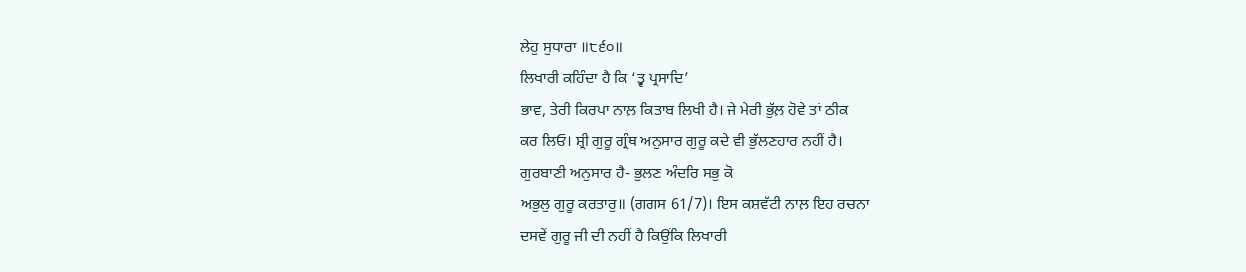ਲੇਹੁ ਸੁਧਾਰਾ ॥੮੬੦॥
ਲਿਖਾਰੀ ਕਹਿੰਦਾ ਹੈ ਕਿ ‘ਤ੍ਵ ਪ੍ਰਸਾਦਿ’
ਭਾਵ, ਤੇਰੀ ਕਿਰਪਾ ਨਾਲ਼ ਕਿਤਾਬ ਲਿਖੀ ਹੈ। ਜੇ ਮੇਰੀ ਭੁੱਲ਼ ਹੋਵੇ ਤਾਂ ਠੀਕ
ਕਰ ਲਿਓ। ਸ਼੍ਰੀ ਗੁਰੂ ਗ੍ਰੰਥ ਅਨੁਸਾਰ ਗੁਰੂ ਕਦੇ ਵੀ ਭੁੱਲਣਹਾਰ ਨਹੀਂ ਹੈ।
ਗੁਰਬਾਣੀ ਅਨੁਸਾਰ ਹੈ- ਭੁਲਣ ਅੰਦਰਿ ਸਭੁ ਕੋ
ਅਭੁਲੁ ਗੁਰੂ ਕਰਤਾਰੁ॥ (ਗਗਸ 61/7)। ਇਸ ਕਸ਼ਵੱਟੀ ਨਾਲ਼ ਇਹ ਰਚਨਾ
ਦਸਵੇਂ ਗੁਰੂ ਜੀ ਦੀ ਨਹੀਂ ਹੈ ਕਿਉਂਕਿ ਲਿਖਾਰੀ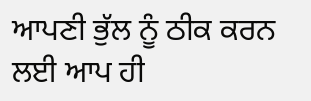ਆਪਣੀ ਭੁੱਲ ਨੂੰ ਠੀਕ ਕਰਨ
ਲਈ ਆਪ ਹੀ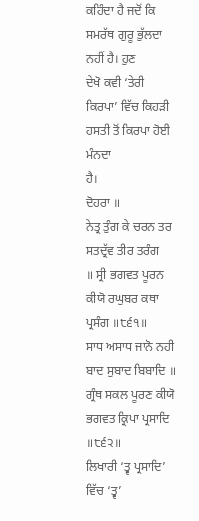ਕਹਿੰਦਾ ਹੈ ਜਦੋਂ ਕਿ ਸਮਰੱਥ ਗੁਰੂ ਭੁੱਲਦਾ ਨਹੀਂ ਹੈ। ਹੁਣ
ਦੇਖੋ ਕਵੀ ‘ਤੇਰੀ ਕਿਰਪਾ’ ਵਿੱਚ ਕਿਹੜੀ ਹਸਤੀ ਤੋਂ ਕਿਰਪਾ ਹੋਈ ਮੰਨਦਾ
ਹੈ।
ਦੋਹਰਾ ॥
ਨੇਤ੍ਰ ਤੁੰਗ ਕੇ ਚਰਨ ਤਰ ਸਤਦ੍ਰੱਵ ਤੀਰ ਤਰੰਗ
॥ ਸ੍ਰੀ ਭਗਵਤ ਪੂਰਨ ਕੀਯੋ ਰਘੁਬਰ ਕਥਾ ਪ੍ਰਸੰਗ ॥੮੬੧॥
ਸਾਧ ਅਸਾਧ ਜਾਨੋ ਨਹੀ ਬਾਦ ਸੁਬਾਦ ਬਿਬਾਦਿ ॥
ਗ੍ਰੰਥ ਸਕਲ ਪੂਰਣ ਕੀਯੋ ਭਗਵਤ ਕ੍ਰਿਪਾ ਪ੍ਰਸਾਦਿ ॥੮੬੨॥
ਲਿਖਾਰੀ ‘ਤ੍ਵ ਪ੍ਰਸਾਦਿ’ ਵਿੱਚ ‘ਤ੍ਵ’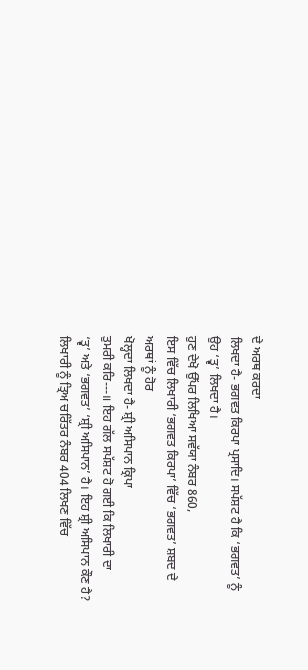ਦੇ ਅਰਥ ਕਰਦਾ
ਲਿਖਦਾ ਹੈ- ਭਗਵਤ ਕਿਰਪਾ ਪ੍ਰਸਾਦਿ। ਸਪੱਸ਼ਟ ਹੈ ਕਿ ‘ਭਗਵਤ’ ਨੂੰ
ਉਹ ‘ਤ੍ਵ’ ਲਿਖਦਾ ਹੈ।
ਹੁਣ ਦੇਖੋ ਉੱਪਰ ਲਿਖਿਆ ਸਵੱਯਾ ਨੰਬਰ 860,
ਇਸ ਵਿੱਚ ਲਿਖਾਰੀ ‘ਭਗਵਤ ਕਿਰਪਾ’ ਵਿੱਚ ‘ਭਗਵਤ’ ਸ਼ਬਦ ਦੇ ਅਰਥਾਂ ਨੂੰ ਹੋਰ
ਖੋਲ੍ਹਦਾ ਲਿਖਦਾ ਹੈ- ਸ਼੍ਰੀ ਅਸਿਪਾਨ ਕ੍ਰਿਪਾ
ਤੁਮਰੀ ਕਰਿ---॥ ਇਹ ਗੱਲ ਸਪੱਸ਼ਟ ਹੋ ਗਈ ਕਿ ਲਿਖਾਰੀ ਦਾ
‘ਤ੍ਵ’ ਅਤੇ ‘ਭਗਵਤ’ ‘ਸ਼੍ਰੀ ਅਸਿਪਾਨ’ ਹੈ। ਇਹ ਸ਼੍ਰੀ ਅਸਿਪਾਨ ਕੌਣ ਹੈ?
ਲਿਖਾਰੀ ਨੂੰ ਤ੍ਰਿਅ ਚਰਿੱਤਰ ਨੰਬਰ 404 ਲਿਖਣ ਵਿੱਚ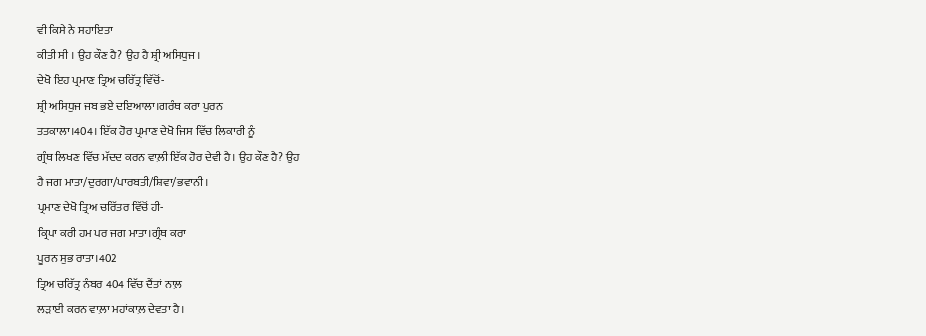ਵੀ ਕਿਸੇ ਨੇ ਸਹਾਇਤਾ
ਕੀਤੀ ਸੀ । ਉਹ ਕੌਣ ਹੈ? ਉਹ ਹੈ ਸ਼੍ਰੀ ਅਸਿਧੁਜ।
ਦੇਖੋ ਇਹ ਪ੍ਰਮਾਣ ਤ੍ਰਿਅ ਚਰਿੱਤ੍ਰ ਵਿੱਚੋਂ-
ਸ਼੍ਰੀ ਅਸਿਧੁਜ ਜਬ ਭਏ ਦਇਆਲਾ।ਗਰੰਥ ਕਰਾ ਪੁਰਨ
ਤਤਕਾਲਾ।404। ਇੱਕ ਹੋਰ ਪ੍ਰਮਾਣ ਦੇਖੋ ਜਿਸ ਵਿੱਚ ਲਿਕਾਰੀ ਨੂੰ
ਗ੍ਰੰਥ ਲਿਖਣ ਵਿੱਚ ਮੱਦਦ ਕਰਨ ਵਾਲ਼ੀ ਇੱਕ ਹੋਰ ਦੇਵੀ ਹੈ। ਉਹ ਕੌਣ ਹੈ? ਉਹ
ਹੈ ਜਗ ਮਾਤਾ/ਦੁਰਗਾ/ਪਾਰਬਤੀ/ਸ਼ਿਵਾ/ਭਵਾਨੀ।
ਪ੍ਰਮਾਣ ਦੇਖੋ ਤ੍ਰਿਅ ਚਰਿੱਤਰ ਵਿੱਚੋਂ ਹੀ-
ਕ੍ਰਿਪਾ ਕਰੀ ਹਮ ਪਰ ਜਗ ਮਾਤਾ।ਗ੍ਰੰਥ ਕਰਾ
ਪੂਰਨ ਸੁਭ ਰਾਤਾ।402
ਤ੍ਰਿਅ ਚਰਿੱਤ੍ਰ ਨੰਬਰ 404 ਵਿੱਚ ਦੈਂਤਾਂ ਨਾਲ਼
ਲੜਾਈ ਕਰਨ ਵਾਲ਼ਾ ਮਹਾਂਕਾਲ਼ ਦੇਵਤਾ ਹੈ।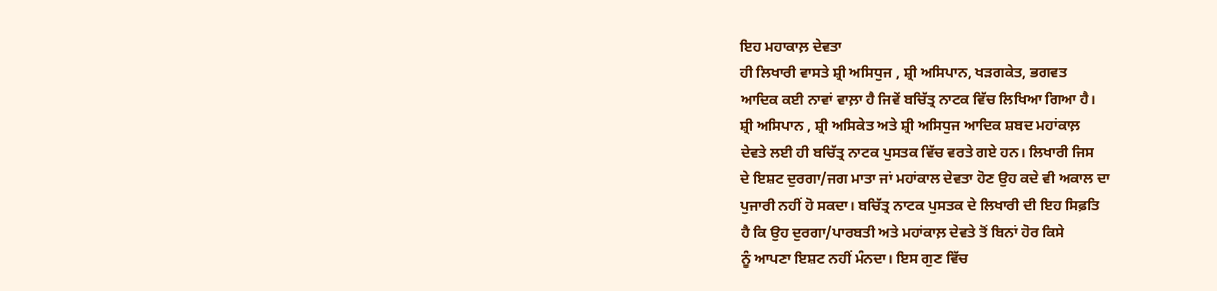ਇਹ ਮਹਾਕਾਲ਼ ਦੇਵਤਾ
ਹੀ ਲਿਖਾਰੀ ਵਾਸਤੇ ਸ਼੍ਰੀ ਅਸਿਧੁਜ , ਸ਼੍ਰੀ ਅਸਿਪਾਨ, ਖੜਗਕੇਤ, ਭਗਵਤ
ਆਦਿਕ ਕਈ ਨਾਵਾਂ ਵਾਲ਼ਾ ਹੈ ਜਿਵੇਂ ਬਚਿੱਤ੍ਰ ਨਾਟਕ ਵਿੱਚ ਲਿਖਿਆ ਗਿਆ ਹੈ।
ਸ਼੍ਰੀ ਅਸਿਪਾਨ , ਸ਼੍ਰੀ ਅਸਿਕੇਤ ਅਤੇ ਸ਼੍ਰੀ ਅਸਿਧੁਜ ਆਦਿਕ ਸ਼ਬਦ ਮਹਾਂਕਾਲ਼
ਦੇਵਤੇ ਲਈ ਹੀ ਬਚਿੱਤ੍ਰ ਨਾਟਕ ਪੁਸਤਕ ਵਿੱਚ ਵਰਤੇ ਗਏ ਹਨ। ਲਿਖਾਰੀ ਜਿਸ
ਦੇ ਇਸ਼ਟ ਦੁਰਗਾ/ਜਗ ਮਾਤਾ ਜਾਂ ਮਹਾਂਕਾਲ ਦੇਵਤਾ ਹੋਣ ਉਹ ਕਦੇ ਵੀ ਅਕਾਲ ਦਾ
ਪੁਜਾਰੀ ਨਹੀਂ ਹੋ ਸਕਦਾ। ਬਚਿੱਤ੍ਰ ਨਾਟਕ ਪੁਸਤਕ ਦੇ ਲਿਖਾਰੀ ਦੀ ਇਹ ਸਿਫ਼ਤਿ
ਹੈ ਕਿ ਉਹ ਦੁਰਗਾ/ਪਾਰਬਤੀ ਅਤੇ ਮਹਾਂਕਾਲ਼ ਦੇਵਤੇ ਤੋਂ ਬਿਨਾਂ ਹੋਰ ਕਿਸੇ
ਨੂੰ ਆਪਣਾ ਇਸ਼ਟ ਨਹੀਂ ਮੰਨਦਾ। ਇਸ ਗੁਣ ਵਿੱਚ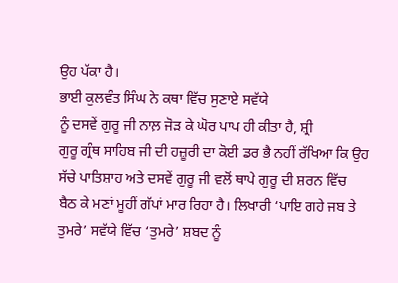ਉਹ ਪੱਕਾ ਹੈ।
ਭਾਈ ਕੁਲਵੰਤ ਸਿੰਘ ਨੇ ਕਥਾ ਵਿੱਚ ਸੁਣਾਏ ਸਵੱਯੇ
ਨੂੰ ਦਸਵੇਂ ਗੁਰੂ ਜੀ ਨਾਲ਼ ਜੋੜ ਕੇ ਘੋਰ ਪਾਪ ਹੀ ਕੀਤਾ ਹੈ, ਸ਼੍ਰੀ
ਗੁਰੂ ਗ੍ਰੰਥ ਸਾਹਿਬ ਜੀ ਦੀ ਹਜ਼ੂਰੀ ਦਾ ਕੋਈ ਡਰ ਭੈ ਨਹੀਂ ਰੱਖਿਆ ਕਿ ਉਹ
ਸੱਚੇ ਪਾਤਿਸ਼ਾਹ ਅਤੇ ਦਸਵੇਂ ਗੁਰੂ ਜੀ ਵਲੋਂ ਥਾਪੇ ਗੁਰੂ ਦੀ ਸ਼ਰਨ ਵਿੱਚ
ਬੈਠ ਕੇ ਮਣਾਂ ਮੂਹੀਂ ਗੱਪਾਂ ਮਾਰ ਰਿਹਾ ਹੈ। ਲਿਖਾਰੀ ‘ਪਾਇ ਗਹੇ ਜਬ ਤੇ
ਤੁਮਰੇ’ ਸਵੱਯੇ ਵਿੱਚ ‘ਤੁਮਰੇ’ ਸ਼ਬਦ ਨੂੰ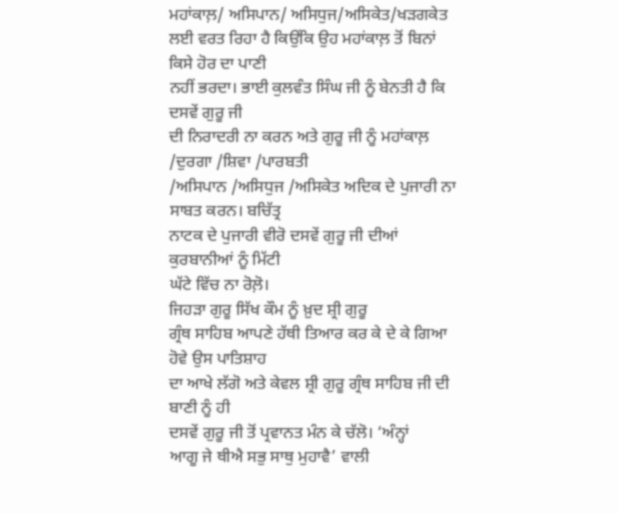ਮਹਾਂਕਾਲ਼/ ਅਸਿਪਾਨ/ ਅਸਿਧੁਜ/ਅਸਿਕੇਤ/ਖੜਗਕੇਤ
ਲਈ ਵਰਤ ਰਿਹਾ ਹੈ ਕਿਉਂਕਿ ਉਹ ਮਹਾਂਕਾਲ਼ ਤੋਂ ਬਿਨਾਂ ਕਿਸੇ ਹੋਰ ਦਾ ਪਾਣੀ
ਨਹੀਂ ਭਰਦਾ। ਭਾਈ ਕੁਲਵੰਤ ਸਿੰਘ ਜੀ ਨੂੰ ਬੇਨਤੀ ਹੈ ਕਿ ਦਸਵੇਂ ਗੁਰੂ ਜੀ
ਦੀ ਨਿਰਾਦਰੀ ਨਾ ਕਰਨ ਅਤੇ ਗੁਰੂ ਜੀ ਨੂੰ ਮਹਾਂਕਾਲ਼ /ਦੁਰਗਾ /ਸ਼ਿਵਾ /ਪਾਰਬਤੀ
/ਅਸਿਪਾਨ /ਅਸਿਧੁਜ /ਅਸਿਕੇਤ ਅਦਿਕ ਦੇ ਪੁਜਾਰੀ ਨਾ ਸਾਬਤ ਕਰਨ। ਬਚਿੱਤ੍ਰ
ਨਾਟਕ ਦੇ ਪੁਜਾਰੀ ਵੀਰੋ ਦਸਵੇਂ ਗੁਰੂ ਜੀ ਦੀਆਂ ਕੁਰਬਾਨੀਆਂ ਨੂੰ ਮਿੱਟੀ
ਘੱਟੇ ਵਿੱਚ ਨਾ ਰੋਲ਼ੋ।
ਜਿਹੜਾ ਗੁਰੂ ਸਿੱਖ ਕੌਮ ਨੂੰ ਖ਼ੁਦ ਸ਼੍ਰੀ ਗੁਰੂ
ਗ੍ਰੰਥ ਸਾਹਿਬ ਆਪਣੇ ਹੱਥੀ ਤਿਆਰ ਕਰ ਕੇ ਦੇ ਕੇ ਗਿਆ ਹੋਵੇ ਉਸ ਪਾਤਿਸ਼ਾਹ
ਦਾ ਆਖੇ ਲੱਗੋ ਅਤੇ ਕੇਵਲ ਸ਼੍ਰੀ ਗੁਰੂ ਗ੍ਰੰਥ ਸਾਹਿਬ ਜੀ ਦੀ ਬਾਣੀ ਨੂੰ ਹੀ
ਦਸਵੇਂ ਗੁਰੂ ਜੀ ਤੋਂ ਪ੍ਰਵਾਨਤ ਮੰਨ ਕੇ ਚੱਲੋ। ‘ਅੰਨ੍ਹਾਂ
ਆਗੂ ਜੇ ਥੀਐ ਸਭੁ ਸਾਥੁ ਮੁਹਾਵੈ’ ਵਾਲੀ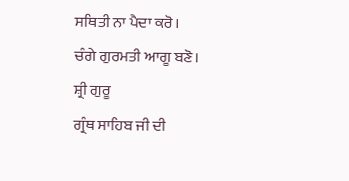ਸਥਿਤੀ ਨਾ ਪੈਦਾ ਕਰੋ।
ਚੰਗੇ ਗੁਰਮਤੀ ਆਗੂ ਬਣੋ। ਸ਼੍ਰੀ ਗੁਰੂ
ਗ੍ਰੰਥ ਸਾਹਿਬ ਜੀ ਦੀ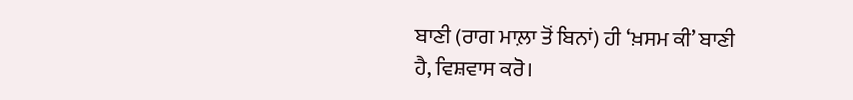ਬਾਣੀ (ਰਾਗ ਮਾਲ਼ਾ ਤੋਂ ਬਿਨਾਂ) ਹੀ ‘ਖ਼ਸਮ ਕੀ’ ਬਾਣੀ
ਹੈ, ਵਿਸ਼ਵਾਸ ਕਰੋ।